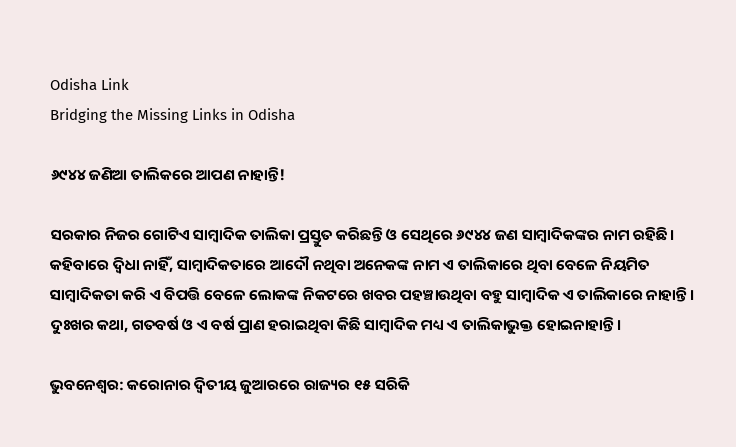Odisha Link
Bridging the Missing Links in Odisha

୬୯୪୪ ଜଣିଆ ତାଲିକରେ ଆପଣ ନାହାନ୍ତି!

ସରକାର ନିଜର ଗୋଟିଏ ସାମ୍ବାଦିକ ତାଲିକା ପ୍ରସ୍ତୁତ କରିଛନ୍ତି ଓ ସେଥିରେ ୬୯୪୪ ଜଣ ସାମ୍ବାଦିକଙ୍କର ନାମ ରହିଛି। କହିବାରେ ଦ୍ବିଧା ନାହିଁ, ସାମ୍ବାଦିକତାରେ ଆଦୌ ନଥିବା ଅନେକଙ୍କ ନାମ ଏ ତାଲିକାରେ ଥିବା ବେଳେ ନିୟମିତ ସାମ୍ବାଦିକତା କରି ଏ ବିପତ୍ତି ବେଳେ ଲୋକଙ୍କ ନିକଟରେ ଖବର ପହଞ୍ଚାଉଥିବା ବହୁ ସାମ୍ବାଦିକ ଏ ତାଲିକାରେ ନାହାନ୍ତି। ଦୁଃଖର କଥା, ଗତବର୍ଷ ଓ ଏ ବର୍ଷ ପ୍ରାଣ ହରାଇଥିବା କିଛି ସାମ୍ବାଦିକ ମଧ୍ୟ ଏ ତାଲିକାଭୁକ୍ତ ହୋଇନାହାନ୍ତି।

ଭୁବନେଶ୍ବର: କରୋନାର ଦ୍ବିତୀୟ ଜୁଆରରେ ରାଜ୍ୟର ୧୫ ସରିକି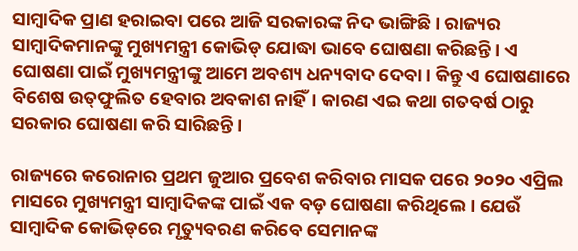ସାମ୍ବାଦିକ ପ୍ରାଣ ହରାଇବା ପରେ ଆଜି ସରକାରଙ୍କ ନିଦ ଭାଙ୍ଗିଛି। ରାଜ୍ୟର ସାମ୍ବାଦିକମାନଙ୍କୁ ମୁଖ୍ୟମନ୍ତ୍ରୀ କୋଭିଡ୍‌ ଯୋଦ୍ଧା ଭାବେ ଘୋଷଣା କରିଛନ୍ତି। ଏ ଘୋଷଣା ପାଇଁ ମୁଖ୍ୟମନ୍ତ୍ରୀଙ୍କୁ ଆମେ ଅବଶ୍ୟ ଧନ୍ୟବାଦ ଦେବା। କିନ୍ତୁ ଏ ଘୋଷଣାରେ ବିଶେଷ ଉତ୍‌ଫୁଲିତ ହେବାର ଅବକାଶ ନାହିଁ। କାରଣ ଏଇ କଥା ଗତବର୍ଷ ଠାରୁ ସରକାର ଘୋଷଣା କରି ସାରିଛନ୍ତି।

ରାଜ୍ୟରେ କରୋନାର ପ୍ରଥମ ଜୁଆର ପ୍ରବେଶ କରିବାର ମାସକ ପରେ ୨୦୨୦ ଏପ୍ରିଲ ମାସରେ ମୁଖ୍ୟମନ୍ତ୍ରୀ ସାମ୍ବାଦିକଙ୍କ ପାଇଁ ଏକ ବଡ଼ ଘୋଷଣା କରିଥିଲେ। ଯେଉଁ ସାମ୍ବାଦିକ କୋଭିଡ୍‌‌ରେ ମୃତ୍ୟୁବରଣ କରିବେ ସେମାନଙ୍କ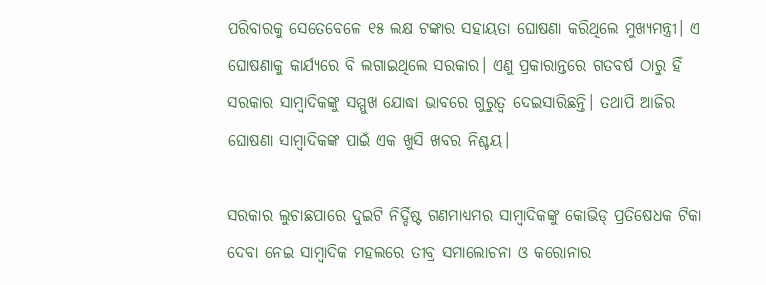ପରିବାରକୁ ସେତେବେଳେ ୧୫ ଲକ୍ଷ ଟଙ୍କାର ସହାୟତା ଘୋଷଣା କରିଥିଲେ ମୁଖ୍ୟମନ୍ତ୍ରୀ। ଏ ଘୋଷଣାକୁ କାର୍ଯ୍ୟରେ ବି ଲଗାଇଥିଲେ ସରକାର। ଏଣୁ ପ୍ରକାରାନ୍ତରେ ଗତବର୍ଷ ଠାରୁ ହିଁ ସରକାର ସାମ୍ବାଦିକଙ୍କୁ ସମ୍ମୁଖ ଯୋଦ୍ଧା ଭାବରେ ଗୁରୁତ୍ବ ଦେଇସାରିଛନ୍ତି। ତଥାପି ଆଜିର ଘୋଷଣା ସାମ୍ବାଦିକଙ୍କ ପାଇଁ ଏକ ଖୁସି ଖବର ନିଶ୍ଚୟ।

ସରକାର ଲୁଚାଛପାରେ ଦୁଇଟି ନିର୍ଦ୍ଦିଷ୍ଟ ଗଣମାଧ୍ୟମର ସାମ୍ବାଦିକଙ୍କୁ କୋଭିଡ୍‌ ପ୍ରତିଷେଧକ ଟିକା ଦେବା ନେଇ ସାମ୍ବାଦିକ ମହଲରେ ତୀବ୍ର ସମାଲୋଚନା ଓ କରୋନାର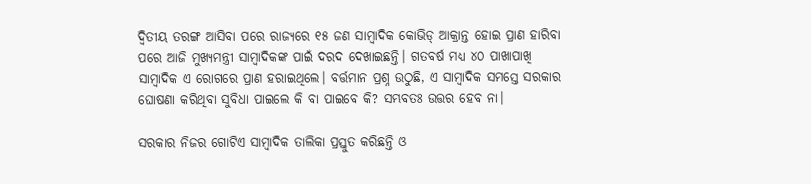ଦ୍ବିତୀୟ ତରଙ୍ଗ ଆସିବା ପରେ ରାଜ୍ୟରେ ୧୫ ଜଣ ସାମ୍ବାଦିକ କୋଭିଡ୍‌ ଆକ୍ରାନ୍ତ ହୋଇ ପ୍ରାଣ ହାରିବା ପରେ ଆଜି ମୁଖ୍ୟମନ୍ତ୍ରୀ ସାମ୍ବାଦିକଙ୍କ ପାଇଁ ଦରଦ ଦେଖାଇଛନ୍ତି। ଗତବର୍ଷ ମଧ୍ୟ ୪୦ ପାଖାପାଖି ସାମ୍ବାଦିକ ଏ ରୋଗରେ ପ୍ରାଣ ହରାଇଥିଲେ। ବର୍ତ୍ତମାନ ପ୍ରଶ୍ନ ଉଠୁଛି, ଏ ସାମ୍ବାଦିକ ସମସ୍ତେ ସରକାର ଘୋଷଣା କରିଥିବା ସୁବିଧା ପାଇଲେ କି ବା ପାଇବେ କି? ସମ୍ଭବତଃ ଉତ୍ତର ହେବ ନା।

ସରକାର ନିଜର ଗୋଟିଏ ସାମ୍ବାଦିକ ତାଲିକା ପ୍ରସ୍ତୁତ କରିଛନ୍ତି ଓ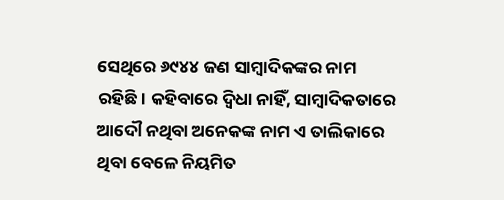ସେଥିରେ ୬୯୪୪ ଜଣ ସାମ୍ବାଦିକଙ୍କର ନାମ ରହିଛି। କହିବାରେ ଦ୍ବିଧା ନାହିଁ, ସାମ୍ବାଦିକତାରେ ଆଦୌ ନଥିବା ଅନେକଙ୍କ ନାମ ଏ ତାଲିକାରେ ଥିବା ବେଳେ ନିୟମିତ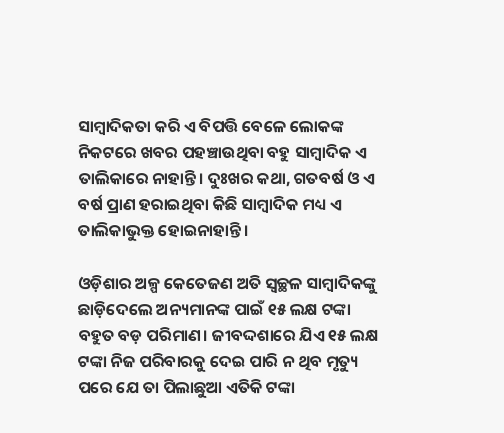ସାମ୍ବାଦିକତା କରି ଏ ବିପତ୍ତି ବେଳେ ଲୋକଙ୍କ ନିକଟରେ ଖବର ପହଞ୍ଚାଉଥିବା ବହୁ ସାମ୍ବାଦିକ ଏ ତାଲିକାରେ ନାହାନ୍ତି। ଦୁଃଖର କଥା, ଗତବର୍ଷ ଓ ଏ ବର୍ଷ ପ୍ରାଣ ହରାଇଥିବା କିଛି ସାମ୍ବାଦିକ ମଧ୍ୟ ଏ ତାଲିକାଭୁକ୍ତ ହୋଇନାହାନ୍ତି।

ଓଡ଼ିଶାର ଅଳ୍ପ କେତେଜଣ ଅତି ସ୍ବଚ୍ଛଳ ସାମ୍ବାଦିକଙ୍କୁ ଛାଡ଼ିଦେଲେ ଅନ୍ୟମାନଙ୍କ ପାଇଁ ୧୫ ଲକ୍ଷ ଟଙ୍କା ବହୁତ ବଡ଼ ପରିମାଣ। ଜୀବଦ୍ଦଶାରେ ଯିଏ ୧୫ ଲକ୍ଷ ଟଙ୍କା ନିଜ ପରିବାରକୁ ଦେଇ ପାରି ନ ଥିବ ମୃତ୍ୟୁ ପରେ ଯେ ତା ପିଲାଛୁଆ ଏତିକି ଟଙ୍କା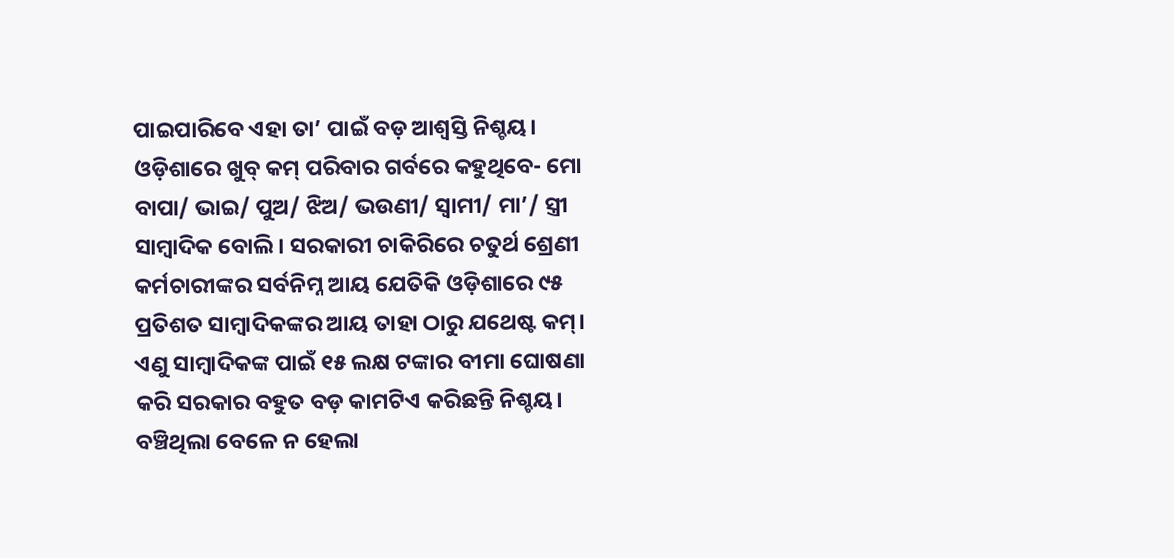ପାଇପାରିବେ ଏହା ତା’ ପାଇଁ ବଡ଼ ଆଶ୍ବସ୍ତି ନିଶ୍ଚୟ। ଓଡ଼ିଶାରେ ଖୁବ୍ କମ୍‌ ପରିବାର ଗର୍ବରେ କହୁଥିବେ- ମୋ ବାପା/ ଭାଇ/ ପୁଅ/ ଝିଅ/ ଭଉଣୀ/ ସ୍ବାମୀ/ ମା’/ ସ୍ତ୍ରୀ ସାମ୍ବାଦିକ ବୋଲି। ସରକାରୀ ଚାକିରିରେ ଚତୁର୍ଥ ଶ୍ରେଣୀ କର୍ମଚାରୀଙ୍କର ସର୍ବନିମ୍ନ ଆୟ ଯେତିକି ଓଡ଼ିଶାରେ ୯୫ ପ୍ରତିଶତ ସାମ୍ବାଦିକଙ୍କର ଆୟ ତାହା ଠାରୁ ଯଥେଷ୍ଟ କମ୍। ଏଣୁ ସାମ୍ବାଦିକଙ୍କ ପାଇଁ ୧୫ ଲକ୍ଷ ଟଙ୍କାର ବୀମା ଘୋଷଣା କରି ସରକାର ବହୁତ ବଡ଼ କାମଟିଏ କରିଛନ୍ତି ନିଶ୍ଚୟ। ବଞ୍ଚିଥିଲା ବେଳେ ନ ହେଲା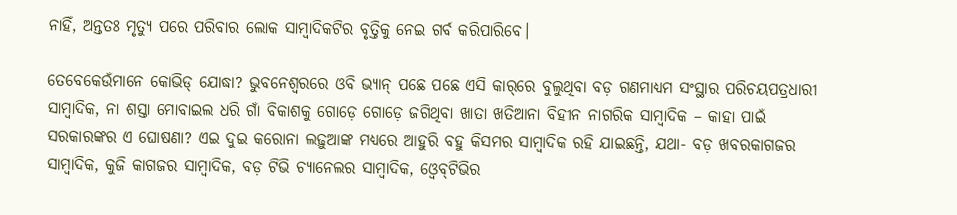ନାହିଁ, ଅନ୍ତତଃ ମୃତ୍ୟୁ ପରେ ପରିବାର ଲୋକ ସାମ୍ବାଦିକଟିର ବୃତ୍ତିକୁ ନେଇ ଗର୍ବ କରିପାରିବେ।

ତେବେକେଉଁମାନେ କୋଭିଡ୍‌ ଯୋଦ୍ଧା? ଭୁବନେଶ୍ବରରେ ଓବି ଭ୍ୟାନ୍‌ ପଛେ ପଛେ ଏସି କାର୍‌ରେ ବୁଲୁଥିବା ବଡ଼ ଗଣମାଧ୍ୟମ ସଂସ୍ଥାର ପରିଚୟପତ୍ରଧାରୀ ସାମ୍ବାଦିକ, ନା ଶସ୍ତା ମୋବାଇଲ ଧରି ଗାଁ ବିକାଶକୁ ଗୋଡ଼େ ଗୋଡ଼େ ଜଗିଥିବା ଖାତା ଖତିଆନା ବିହୀନ ନାଗରିକ ସାମ୍ବାଦିକ – କାହା ପାଇଁ ସରକାରଙ୍କର ଏ ଘୋଷଣା? ଏଇ ଦୁଇ କରୋନା ଲଢ଼ୁଆଙ୍କ ମଧ୍ୟରେ ଆହୁରି ବହୁ କିସମର ସାମ୍ବାଦିକ ରହି ଯାଇଛନ୍ତି, ଯଥା- ବଡ଼ ଖବରକାଗଜର ସାମ୍ବାଦିକ, କୁଜି କାଗଜର ସାମ୍ବାଦିକ, ବଡ଼ ଟିଭି ଚ୍ୟାନେଲର ସାମ୍ବାଦିକ, ଓ୍ବେବ୍‌ଟିଭିର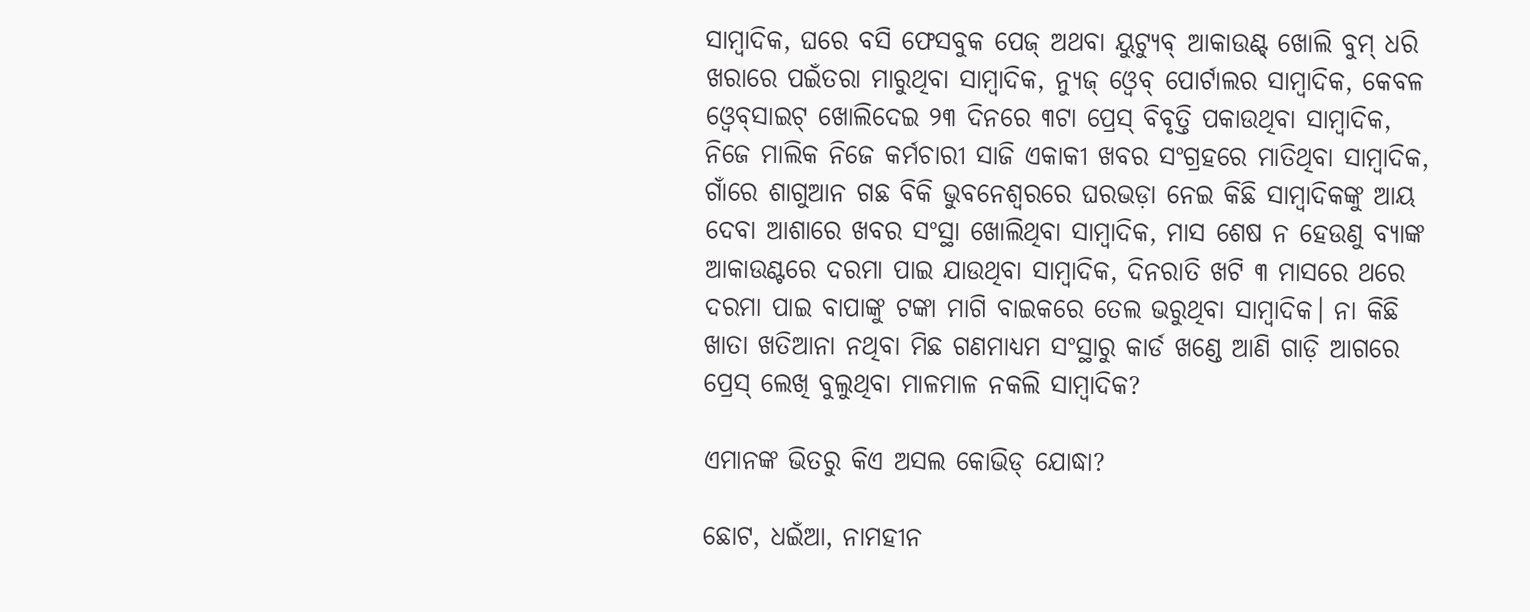ସାମ୍ବାଦିକ, ଘରେ ବସି ଫେସବୁକ ପେଜ୍‌ ଅଥବା ୟୁଟ୍ୟୁବ୍‌ ଆକାଉଣ୍ଟ୍‌ ଖୋଲି ବୁମ୍‌ ଧରି ଖରାରେ ପଇଁତରା ମାରୁଥିବା ସାମ୍ବାଦିକ, ନ୍ୟୁଜ୍‌ ଓ୍ବେବ୍‌ ପୋର୍ଟାଲର ସାମ୍ବାଦିକ, କେବଳ ଓ୍ବେବ୍‌ସାଇଟ୍‌ ଖୋଲିଦେଇ ୨୩ ଦିନରେ ୩ଟା ପ୍ରେସ୍‌ ବିବୃତ୍ତି ପକାଉଥିବା ସାମ୍ବାଦିକ, ନିଜେ ମାଲିକ ନିଜେ କର୍ମଚାରୀ ସାଜି ଏକାକୀ ଖବର ସଂଗ୍ରହରେ ମାତିଥିବା ସାମ୍ବାଦିକ, ଗାଁରେ ଶାଗୁଆନ ଗଛ ବିକି ଭୁବନେଶ୍ବରରେ ଘରଭଡ଼ା ନେଇ କିଛି ସାମ୍ବାଦିକଙ୍କୁ ଆୟ ଦେବା ଆଶାରେ ଖବର ସଂସ୍ଥା ଖୋଲିଥିବା ସାମ୍ବାଦିକ, ମାସ ଶେଷ ନ ହେଉଣୁ ବ୍ୟାଙ୍କ ଆକାଉଣ୍ଟରେ ଦରମା ପାଇ ଯାଉଥିବା ସାମ୍ବାଦିକ, ଦିନରାତି ଖଟି ୩ ମାସରେ ଥରେ ଦରମା ପାଇ ବାପାଙ୍କୁ ଟଙ୍କା ମାଗି ବାଇକରେ ତେଲ ଭରୁଥିବା ସାମ୍ବାଦିକ। ନା କିଛି ଖାତା ଖତିଆନା ନଥିବା ମିଛ ଗଣମାଧ୍ୟମ ସଂସ୍ଥାରୁ କାର୍ଡ ଖଣ୍ଡେ ଆଣି ଗାଡ଼ି ଆଗରେ ପ୍ରେସ୍‌ ଲେଖି ବୁଲୁଥିବା ମାଳମାଳ ନକଲି ସାମ୍ବାଦିକ?

ଏମାନଙ୍କ ଭିତରୁ କିଏ ଅସଲ କୋଭିଡ୍‌ ଯୋଦ୍ଧା?

ଛୋଟ, ଧଇଁଆ, ନାମହୀନ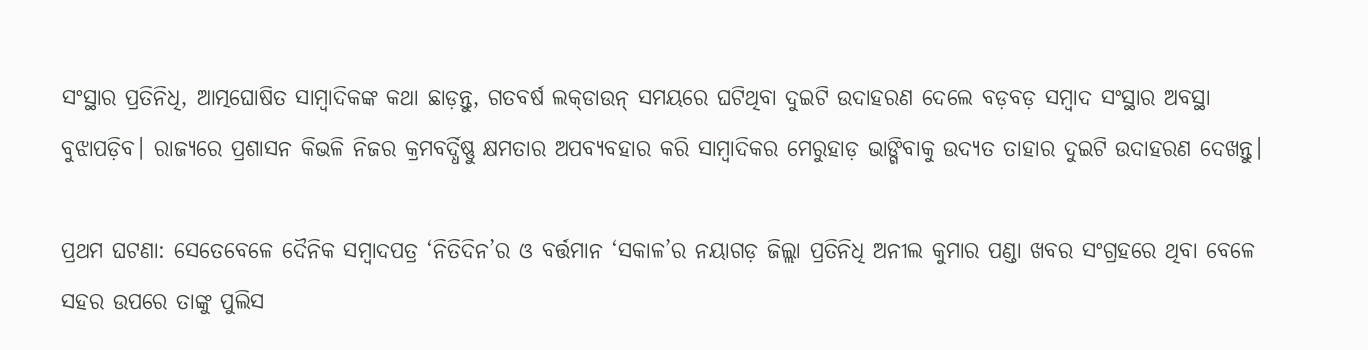ସଂସ୍ଥାର ପ୍ରତିନିଧି, ଆତ୍ମଘୋଷିତ ସାମ୍ବାଦିକଙ୍କ କଥା ଛାଡ଼ନ୍ତୁ, ଗତବର୍ଷ ଲକ୍‌ଡାଉନ୍‌ ସମୟରେ ଘଟିଥିବା ଦୁଇଟି ଉଦାହରଣ ଦେଲେ ବଡ଼ବଡ଼ ସମ୍ବାଦ ସଂସ୍ଥାର ଅବସ୍ଥା ବୁଝାପଡ଼ିବ। ରାଜ୍ୟରେ ପ୍ରଶାସନ କିଭଳି ନିଜର କ୍ରମବର୍ଦ୍ଧିଷ୍ଣୁ କ୍ଷମତାର ଅପବ୍ୟବହାର କରି ସାମ୍ବାଦିକର ମେରୁହାଡ଼ ଭାଙ୍ଗିବାକୁ ଉଦ୍ୟତ ତାହାର ଦୁଇଟି ଉଦାହରଣ ଦେଖନ୍ତୁ।

ପ୍ରଥମ ଘଟଣା: ସେତେବେଳେ ଦୈନିକ ସମ୍ବାଦପତ୍ର ‘ନିତିଦିନ’ର ଓ ବର୍ତ୍ତମାନ ‘ସକାଳ’ର ନୟାଗଡ଼ ଜିଲ୍ଲା ପ୍ରତିନିଧି ଅନୀଲ କୁମାର ପଣ୍ଡା ଖବର ସଂଗ୍ରହରେ ଥିବା ବେଳେ ସହର ଉପରେ ତାଙ୍କୁ ପୁଲିସ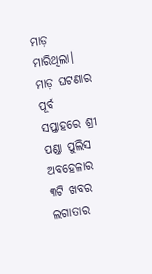ମାଡ଼ ମାରିଥିଲା। ମାଡ଼ ଘଟଣାର ପୂର୍ବ ସପ୍ତାହରେ ଶ୍ରୀ ପଣ୍ଡା ପୁଲିସ ଅବହେଳାର ୩ଟି ଖବର ଲଗାତାର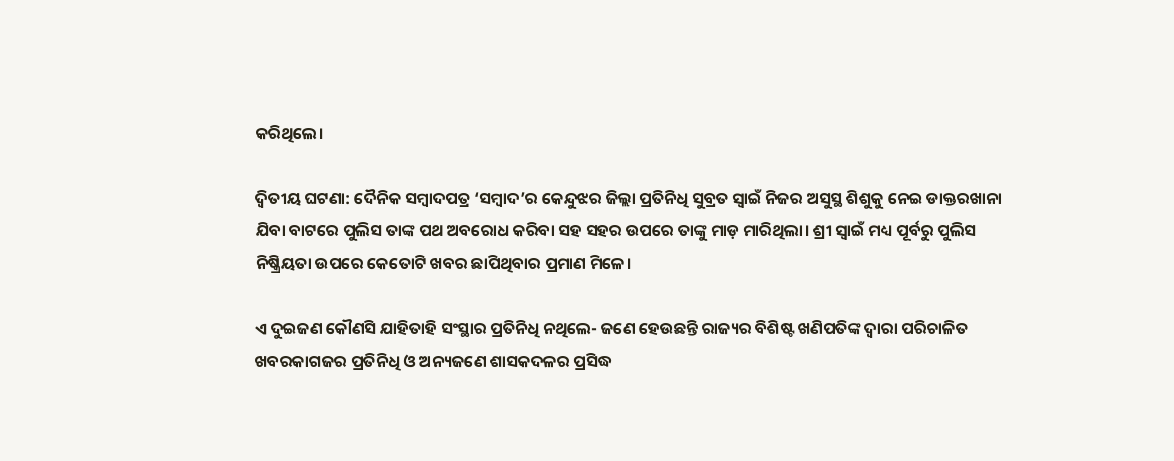କରିଥିଲେ।

ଦ୍ବିତୀୟ ଘଟଣା: ଦୈନିକ ସମ୍ବାଦପତ୍ର ‘ସମ୍ବାଦ’ର କେନ୍ଦୁଝର ଜିଲ୍ଲା ପ୍ରତିନିଧି ସୁବ୍ରତ ସ୍ବାଇଁ ନିଜର ଅସୁସ୍ଥ ଶିଶୁକୁ ନେଇ ଡାକ୍ତରଖାନା ଯିବା ବାଟରେ ପୁଲିସ ତାଙ୍କ ପଥ ଅବରୋଧ କରିବା ସହ ସହର ଉପରେ ତାଙ୍କୁ ମାଡ଼ ମାରିଥିଲା। ଶ୍ରୀ ସ୍ବାଇଁ ମଧ୍ୟ ପୂର୍ବରୁ ପୁଲିସ ନିଷ୍କ୍ରିୟତା ଉପରେ କେତୋଟି ଖବର ଛାପିଥିବାର ପ୍ରମାଣ ମିଳେ।

ଏ ଦୁଇଜଣ କୌଣସି ଯାହିତାହି ସଂସ୍ଥାର ପ୍ରତିନିଧି ନଥିଲେ- ଜଣେ ହେଉଛନ୍ତି ରାଜ୍ୟର ବିଶିଷ୍ଟ ଖଣିପତିଙ୍କ ଦ୍ବାରା ପରିଚାଳିତ ଖବରକାଗଜର ପ୍ରତିନିଧି ଓ ଅନ୍ୟଜଣେ ଶାସକଦଳର ପ୍ରସିଦ୍ଧ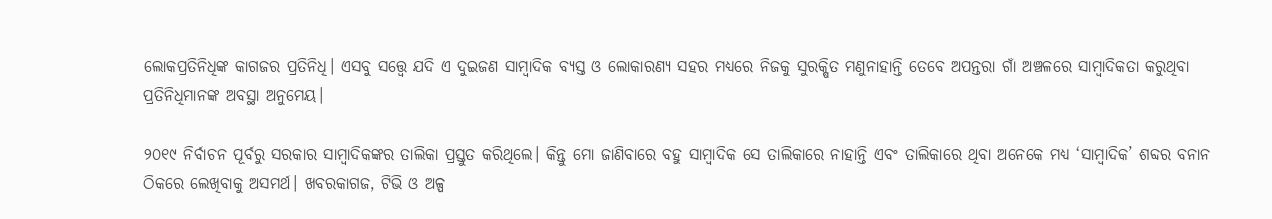ଲୋକପ୍ରତିନିଧିଙ୍କ କାଗଜର ପ୍ରତିନିଧି। ଏସବୁ ସତ୍ତ୍ବେ ଯଦି ଏ ଦୁଇଜଣ ସାମ୍ବାଦିକ ବ୍ୟସ୍ତ ଓ ଲୋକାରଣ୍ୟ ସହର ମଧ୍ୟରେ ନିଜକୁ ସୁରକ୍ଷିତ ମଣୁନାହାନ୍ତି ତେବେ ଅପନ୍ତରା ଗାଁ ଅଞ୍ଚଳରେ ସାମ୍ବାଦିକତା କରୁଥିବା ପ୍ରତିନିଧିମାନଙ୍କ ଅବସ୍ଥା ଅନୁମେୟ।

୨୦୧୯ ନିର୍ବାଚନ ପୂର୍ବରୁ ସରକାର ସାମ୍ବାଦିକଙ୍କର ତାଲିକା ପ୍ରସ୍ତୁତ କରିଥିଲେ। କିନ୍ତୁ ମୋ ଜାଣିବାରେ ବହୁ ସାମ୍ବାଦିକ ସେ ତାଲିକାରେ ନାହାନ୍ତି ଏବଂ ତାଲିକାରେ ଥିବା ଅନେକେ ମଧ୍ୟ ‘ସାମ୍ବାଦିକ’ ଶବ୍ଦର ବନାନ ଠିକରେ ଲେଖିବାକୁ ଅସମର୍ଥ। ଖବରକାଗଜ, ଟିଭି ଓ ଅଳ୍ପ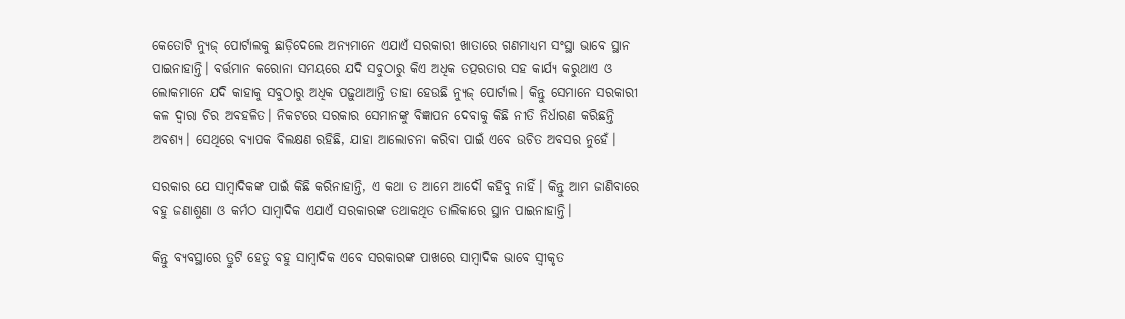କେତୋଟି ନ୍ୟୁଜ୍‌ ପୋର୍ଟାଲକୁ ଛାଡ଼ିଦେଲେ ଅନ୍ୟମାନେ ଏଯାଏଁ ସରକାରୀ ଖାତାରେ ଗଣମାଧ୍ୟମ ସଂସ୍ଥା ଭାବେ ସ୍ଥାନ ପାଇନାହାନ୍ତି। ବର୍ତ୍ତମାନ କରୋନା ସମୟରେ ଯଦି ସବୁଠାରୁ କିଏ ଅଧିକ ତତ୍ପରତାର ସହ କାର୍ଯ୍ୟ କରୁଥାଏ ଓ ଲୋକମାନେ ଯଦି କାହାକୁ ସବୁଠାରୁ ଅଧିକ ପଢ଼ୁଥାଆନ୍ତି ତାହା ହେଉଛି ନ୍ୟୁଜ୍‌ ପୋର୍ଟାଲ। କିନ୍ତୁ ସେମାନେ ସରକାରୀ କଳ ଦ୍ବାରା ଚିର ଅବହଳିତ। ନିକଟରେ ସରକାର ସେମାନଙ୍କୁ ବିଜ୍ଞାପନ ଦେବାକୁ କିଛି ନୀତି ନିର୍ଧାରଣ କରିଛନ୍ତି ଅବଶ୍ୟ। ସେଥିରେ ବ୍ୟାପକ ବିଲକ୍ଷଣ ରହିଛି, ଯାହା ଆଲୋଚନା କରିବା ପାଇଁ ଏବେ ଉଚିତ ଅବସର ନୁହେଁ।

ସରକାର ଯେ ସାମ୍ବାଦିକଙ୍କ ପାଇଁ କିଛି କରିନାହାନ୍ତି, ଏ କଥା ତ ଆମେ ଆଦୌ କହିବୁ ନାହିଁ। କିନ୍ତୁ ଆମ ଜାଣିବାରେ ବହୁ ଜଣାଶୁଣା ଓ କର୍ମଠ ସାମ୍ବାଦିକ ଏଯାଏଁ ସରକାରଙ୍କ ତଥାକଥିତ ତାଲିକାରେ ସ୍ଥାନ ପାଇନାହାନ୍ତି।

କିନ୍ତୁ ବ୍ୟବସ୍ଥାରେ ତ୍ରୁଟି ହେତୁ ବହୁ ସାମ୍ବାଦିକ ଏବେ ସରକାରଙ୍କ ପାଖରେ ସାମ୍ବାଦିକ ଭାବେ ସ୍ବୀକୃତ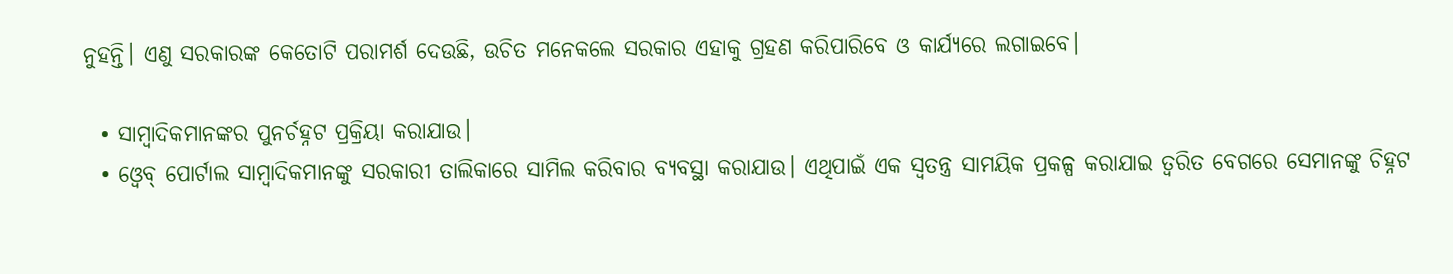ନୁହନ୍ତି। ଏଣୁ ସରକାରଙ୍କ କେତୋଟି ପରାମର୍ଶ ଦେଉଛି, ଉଚିତ ମନେକଲେ ସରକାର ଏହାକୁ ଗ୍ରହଣ କରିପାରିବେ ଓ କାର୍ଯ୍ୟରେ ଲଗାଇବେ।

  • ସାମ୍ବାଦିକମାନଙ୍କର ପୁନର୍ଚହ୍ନଟ ପ୍ରକ୍ରିୟା କରାଯାଉ।
  • ଓ୍ବେବ୍‌ ପୋର୍ଟାଲ ସାମ୍ବାଦିକମାନଙ୍କୁ ସରକାରୀ ତାଲିକାରେ ସାମିଲ କରିବାର ବ୍ୟବସ୍ଥା କରାଯାଉ। ଏଥିପାଇଁ ଏକ ସ୍ବତନ୍ତ୍ର ସାମୟିକ ପ୍ରକଳ୍ପ କରାଯାଇ ତ୍ବରିତ ବେଗରେ ସେମାନଙ୍କୁ ଚିହ୍ନଟ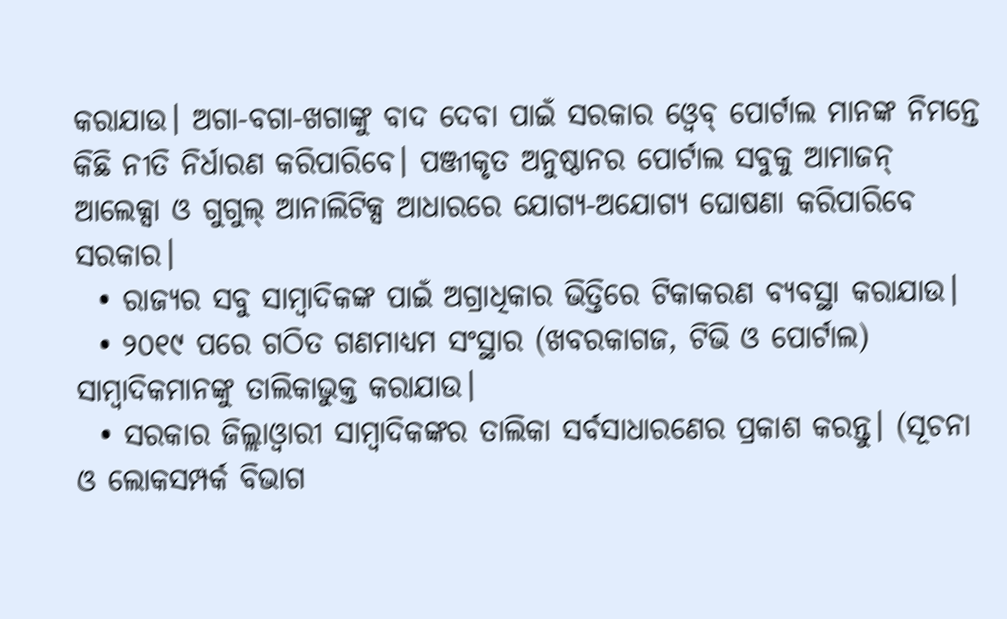କରାଯାଉ। ଅଗା-ବଗା-ଖଗାଙ୍କୁ ବାଦ ଦେବା ପାଇଁ ସରକାର ଓ୍ବେବ୍‌ ପୋର୍ଟାଲ ମାନଙ୍କ ନିମନ୍ତେ କିଛି ନୀତି ନିର୍ଧାରଣ କରିପାରିବେ। ପଞ୍ଜୀକୃତ ଅନୁଷ୍ଠାନର ପୋର୍ଟାଲ ସବୁକୁ ଆମାଜନ୍‌ ଆଲେକ୍ସା ଓ ଗୁଗୁଲ୍‌ ଆନାଲିଟିକ୍ସ ଆଧାରରେ ଯୋଗ୍ୟ-ଅଯୋଗ୍ୟ ଘୋଷଣା କରିପାରିବେ ସରକାର।
  • ରାଜ୍ୟର ସବୁ ସାମ୍ବାଦିକଙ୍କ ପାଇଁ ଅଗ୍ରାଧିକାର ଭିତ୍ତିରେ ଟିକାକରଣ ବ୍ୟବସ୍ଥା କରାଯାଉ।
  • ୨୦୧୯ ପରେ ଗଠିତ ଗଣମାଧ୍ୟମ ସଂସ୍ଥାର (ଖବରକାଗଜ, ଟିଭି ଓ ପୋର୍ଟାଲ) ସାମ୍ବାଦିକମାନଙ୍କୁ ତାଲିକାଭୁକ୍ତ କରାଯାଉ।
  • ସରକାର ଜିଲ୍ଲାଓ୍ବାରୀ ସାମ୍ବାଦିକଙ୍କର ତାଲିକା ସର୍ବସାଧାରଣେର ପ୍ରକାଶ କରନ୍ତୁ। (ସୂଚନା ଓ ଲୋକସମ୍ପର୍କ ବିଭାଗ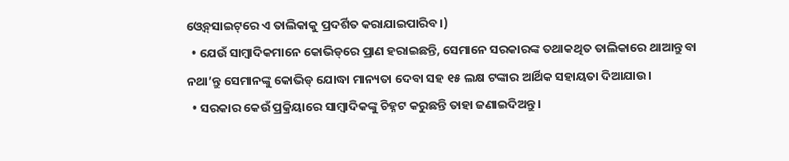ଓ୍ବେବ୍‌ସାଇଟ୍‌ରେ ଏ ତାଲିକାକୁ ପ୍ରଦର୍ଶିତ କରାଯାଇପାରିବ।)
  • ଯେଉଁ ସାମ୍ବାଦିକମାନେ କୋଭିଡ୍‌ରେ ପ୍ରାଣ ହରାଇଛନ୍ତି, ସେମାନେ ସରକାରଙ୍କ ତଥାକଥିତ ତାଲିକାରେ ଥାଆନ୍ତୁ ବା ନଥା’ନ୍ତୁ ସେମାନଙ୍କୁ କୋଭିଡ୍‌ ଯୋଦ୍ଧା ମାନ୍ୟତା ଦେବା ସହ ୧୫ ଲକ୍ଷ ଟଙ୍କାର ଆର୍ଥିକ ସହାୟତା ଦିଆଯାଉ।
  • ସରକାର କେଉଁ ପ୍ରକ୍ରିୟାରେ ସାମ୍ବାଦିକଙ୍କୁ ଚିହ୍ନଟ କରୁଛନ୍ତି ତାହା ଜଣାଇଦିଅନ୍ତୁ।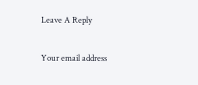Leave A Reply

Your email address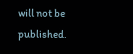will not be published.